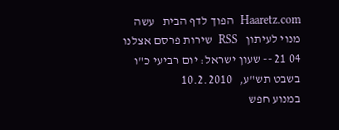Haaretz.com  הפוך לדף הבית   עשה מנוי לעיתון   RSS  שירות פרסם אצלנו   04 21 -- שעון ישראל: יום רביעי כ"ו בשבט תש"ע,   10.2.2010
במנוע חפש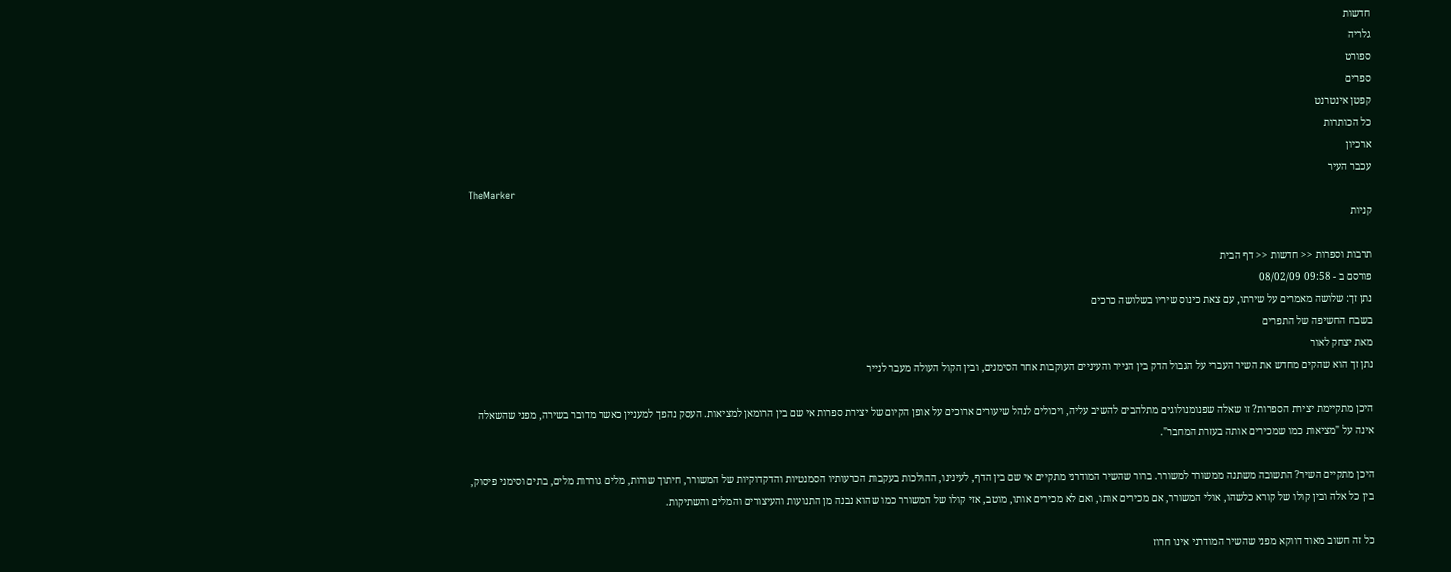חדשות
גלריה
ספורט
ספרים
קפטן אינטרנט
כל הכותרות
ארכיון
עכבר העיר
TheMarker
קניות

תרבות וספרות << חדשות << דף הבית
פורסם ב - 09:58 08/02/09
נתן זך: שלושה מאמרים על שירתו, עם צאת כינוס שיריו בשלושה כרכים
בשבח החשיפה של התפרים
מאת יצחק לאור
נתן זך הוא שהקים מחדש את השיר העברי על הגבול הדק בין הנייר והעיניים העוקבות אחר הסימנים, ובין הקול העולה מעבר לנייר

היכן מתקיימת יצירת הספרות? זו שאלה שפנומנולוגים מתלהבים להשיב עליה, ויכולים לנהל שיעורים ארוכים על אופן הקיום של יצירת ספרות אי שם בין הרומאן למציאות. העסק נהפך למעניין כאשר מדובר בשירה, מפני שהשאלה אינה על "מציאות כמו שמכירים אותה בעזרת המחבר".

היכן מתקיים השיר? התשובה משתנה ממשורר למשורר. ברור שהשיר המודרני מתקיים אי שם בין הדף, לעינינו, ההולכות בעקבות הכרעותיו הסמנטיות והדקדוקיות של המשורר, חיתוך שורות, מלים גוררות מלים, בתים וסימני פיסוק, בין כל אלה ובין קולו של קורא כלשהו, אולי המשורר, אם מכירים אותו, ואם לא מכירים אותו, מוטב, אזי קולו של המשורר כמו שהוא נבנה מן התנועות והעיצורים והמלים והשתיקות.

כל זה חשוב מאוד דווקא מפני שהשיר המודרני אינו חרוז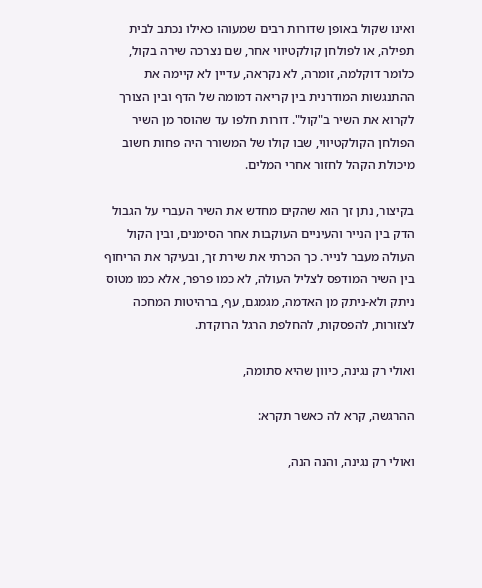ואינו שקול באופן שדורות רבים שמעוהו כאילו נכתב לבית תפילה, או לפולחן קולקטיווי אחר, שם נצרכה שירה בקול, כלומר דוקלמה, זומרה, לא נקראה, עדיין לא קיימה את ההתנגשות המודרנית בין קריאה דמומה של הדף ובין הצורך לקרוא את השיר ב"קול". דורות חלפו עד שהוסר מן השיר הפולחן הקולקטיווי, שבו קולו של המשורר היה פחות חשוב מיכולת הקהל לחזור אחרי המלים.

בקיצור, נתן זך הוא שהקים מחדש את השיר העברי על הגבול הדק בין הנייר והעיניים העוקבות אחר הסימנים, ובין הקול העולה מעבר לנייר. כך הכרתי את שירת זך, ובעיקר את הריחוף בין השיר המודפס לצליל העולה, לא כמו פרפר, אלא כמו מטוס ניתק ולא-ניתק מן האדמה, מגמגם, עף, ברהיטות המחכה לצזורות, להפסקות, להחלפת הרגל הרוקדת.

ואולי רק נגינה, כיוון שהיא סתומה,

ההרגשה, קרא לה כאשר תקרא:

ואולי רק נגינה, והנה הנה,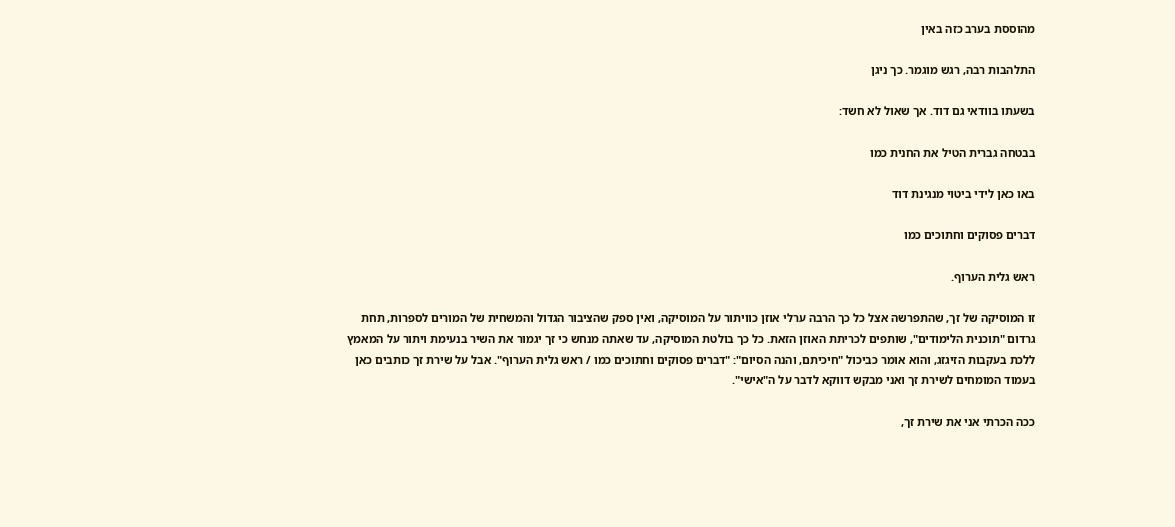מהוססת בערב כזה באין

התלהבות רבה, רגש מוגמר. כך ניגן

בשעתו בוודאי גם דוד. אך שאול לא חשד:

בבטחה גברית הטיל את החנית כמו

באו כאן לידי ביטוי מנגינת דוד

דברים פסוקים וחתוכים כמו

ראש גלית הערוף.

זו המוסיקה של זך, שהתפרשה אצל כל כך הרבה ערלי אוזן כוויתור על המוסיקה, ואין ספק שהציבור הגדול והמשחית של המורים לספרות, תחת גרדום "תוכנית הלימודים", שותפים לכריתת האוזן הזאת. כל כך בולטת המוסיקה, עד שאתה מנחש כי זך יגמור את השיר בנעימת ויתור על המאמץ ללכת בעקבות הזיגזג, והוא אומר כביכול "חיכיתם, והנה הסיום": "דברים פסוקים וחתוכים כמו / ראש גלית הערוף". אבל על שירת זך כותבים כאן בעמוד המומחים לשירת זך ואני מבקש דווקא לדבר על ה"אישי".

ככה הכרתי אני את שירת זך,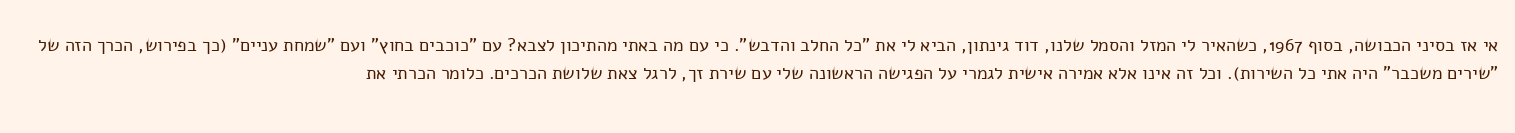אי אז בסיני הכבושה, בסוף 1967, כשהאיר לי המזל והסמל שלנו, דוד גינתון, הביא לי את "כל החלב והדבש". כי עם מה באתי מהתיכון לצבא? עם "כוכבים בחוץ" ועם "שמחת עניים" (כך בפירוש, הכרך הזה של "שירים משכבר" היה אתי כל השירות). וכל זה אינו אלא אמירה אישית לגמרי על הפגישה הראשונה שלי עם שירת זך, לרגל צאת שלושת הכרכים. כלומר הכרתי את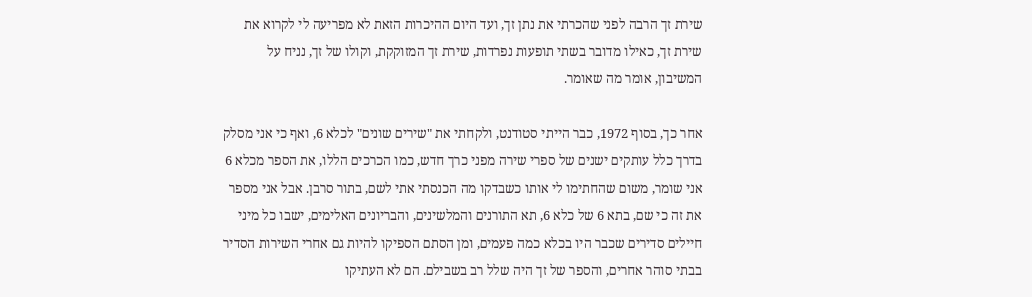שירת זך הרבה לפני שהכרתי את נתן זך, ועד היום ההיכרות הזאת לא מפריעה לי לקרוא את שירת זך, כאילו מדובר בשתי תופעות נפרדות, שירת זך המזוקקת, וקולו של זך, נניח על המשיבון, אומר מה שאומר.

אחר כך, בסוף 1972, כבר הייתי סטודנט, ולקחתי את "שירים שונים" לכלא 6, ואף כי אני מסלק בדרך כלל עותקים ישנים של ספרי שירה מפני כרך חדש, כמו הכרכים הללו, את הספר מכלא 6 אני שומר, משום שהחתימו לי אותו כשבדקו מה הכנסתי אתי לשם, בתור סרבן. אבל אני מספר את זה כי שם, בתא 6 של כלא 6, תא התורנים והמלשינים, והבריונים האלימים, ישבו כל מיני חיילים סדירים שכבר היו בכלא כמה פעמים, ומן הסתם הספיקו להיות גם אחרי השירות הסדיר בבתי סוהר אחרים, והספר של זך היה שלל רב בשבילם. הם לא העתיקו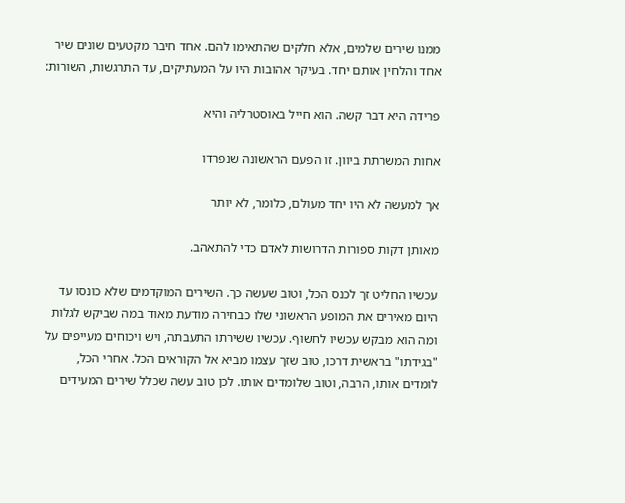ממנו שירים שלמים, אלא חלקים שהתאימו להם. אחד חיבר מקטעים שונים שיר אחד והלחין אותם יחד. בעיקר אהובות היו על המעתיקים, עד התרגשות, השורות:

פרידה היא דבר קשה. הוא חייל באוסטרליה והיא

אחות המשרתת ביוון. זו הפעם הראשונה שנפרדו

אך למעשה לא היו יחד מעולם, כלומר, לא יותר

מאותן דקות ספורות הדרושות לאדם כדי להתאהב.

עכשיו החליט זך לכנס הכל, וטוב שעשה כך. השירים המוקדמים שלא כונסו עד היום מאירים את המופע הראשוני שלו כבחירה מודעת מאוד במה שביקש לגלות ומה הוא מבקש עכשיו לחשוף. עכשיו ששירתו התעבתה, ויש ויכוחים מעייפים על "בגידתו" בראשית דרכו, טוב שזך עצמו מביא אל הקוראים הכל. אחרי הכל, לומדים אותו, הרבה, וטוב שלומדים אותו. לכן טוב עשה שכלל שירים המעידים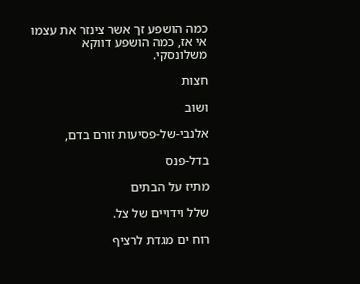כמה הושפע זך אשר צינזר את עצמו אי אז, כמה הושפע דווקא משלונסקי.

חצות

ושוב

אלנבי-של-פסיעות זורם בדם,

בדל-פנס

מתיז על הבתים

שלל וידויים של צל.

רוח ים מגדת לרציף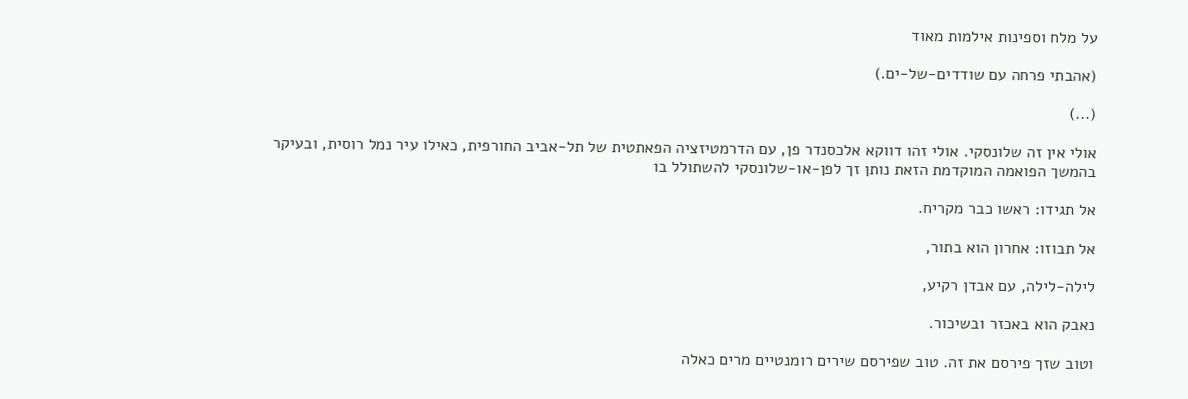על מלח וספינות אילמות מאוד

(אהבתי פרחה עם שודדים-של-ים.)

(...)

אולי אין זה שלונסקי. אולי זהו דווקא אלכסנדר פן, עם הדרמטיזציה הפאתטית של תל-אביב החורפית, כאילו עיר נמל רוסית, ובעיקר בהמשך הפואמה המוקדמת הזאת נותן זך לפן-או-שלונסקי להשתולל בו

אל תגידו: ראשו כבר מקריח.

אל תבוזו: אחרון הוא בתור,

לילה-לילה, עם אבדן רקיע,

נאבק הוא באכזר ובשיכור.

וטוב שזך פירסם את זה. טוב שפירסם שירים רומנטיים מרים כאלה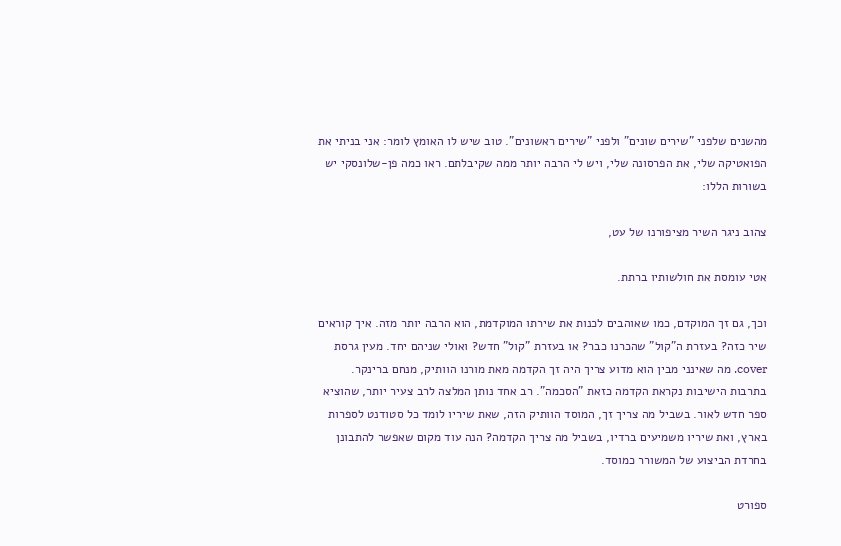מהשנים שלפני "שירים שונים" ולפני "שירים ראשונים". טוב שיש לו האומץ לומר: אני בניתי את הפואטיקה שלי, את הפרסונה שלי, ויש לי הרבה יותר ממה שקיבלתם. ראו כמה פן-שלונסקי יש בשורות הללו:

צהוב ניגר השיר מציפורנו של עט,

אטי עומסת את חולשותיו ברתת.

וכך, גם זך המוקדם, כמו שאוהבים לכנות את שירתו המוקדמת, הוא הרבה יותר מזה. איך קוראים שיר כזה? בעזרת ה"קול" שהכרנו כבר? או בעזרת "קול" חדש? ואולי שניהם יחד. מעין גרסת cover. מה שאינני מבין הוא מדוע צריך היה זך הקדמה מאת מורנו הוותיק, מנחם ברינקר. בתרבות הישיבות נקראת הקדמה כזאת "הסכמה". רב אחד נותן המלצה לרב צעיר יותר, שהוציא ספר חדש לאור. בשביל מה צריך זך, המוסד הוותיק הזה, שאת שיריו לומד כל סטודנט לספרות בארץ, ואת שיריו משמיעים ברדיו, בשביל מה צריך הקדמה? הנה עוד מקום שאפשר להתבונן בחרדת הביצוע של המשורר כמוסד.

ספורט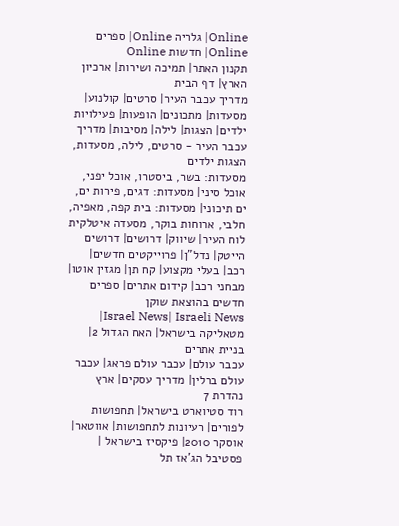Online| גלריה Online| ספרים Online| חדשות Online
תקנון האתר| תמיכה ושירות| ארכיון הארץ| דף הבית
מדריך עכבר העיר| סרטים| קולנוע| מסעדות| מתכונים| הופעות| פעילויות ילדים| הצגות| לילה| מסיבות| מדריך עכבר העיר - סרטים, לילה, מסעדות, הצגות ילדים
מסעדות: בשר, ביסטרו, אוכל יפני, אוכל סיני| מסעדות: דגים, פירות ים, ים תיכוני| מסעדות: בית קפה, מאפיה, חלבי, ארוחות בוקר, מסעדה איטלקית
לוח העיר| שיווק| דרושים| דרושים הייטק| נדל"ן| פרוייקטים חדשים| רכב| בעלי מקצוע| קח תן| מגזין אוטו| מבחני רכב| קידום אתרים| ספרים חדשים בהוצאת שוקן
Israel News| Israeli News| מטאליקה בישראל| האח הגדול 2| בניית אתרים
עכבר עולם| עכבר עולם פראג| עכבר עולם ברלין| מדריך עסקים| ארץ נהדרת 7
רוד סטיוארט בישראל| תחפושות לפורים| רעיונות לתחפושות| אווטאר| אוסקר 2010| פיקסיז בישראל | פסטיבל הג'אז תל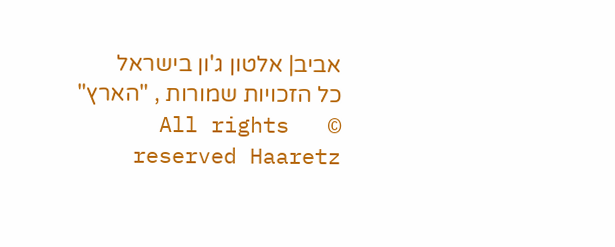אביב| אלטון ג'ון בישראל
כל הזכויות שמורות , "הארץ"   ©   All rights reserved Haaretz